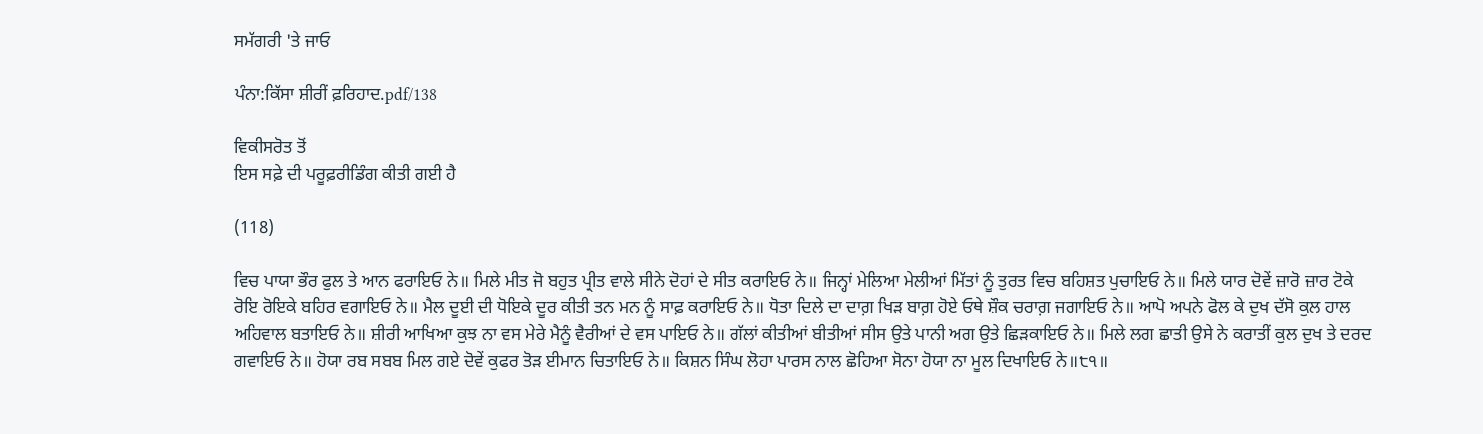ਸਮੱਗਰੀ 'ਤੇ ਜਾਓ

ਪੰਨਾ:ਕਿੱਸਾ ਸ਼ੀਰੀਂ ਫ਼ਰਿਹਾਦ.pdf/138

ਵਿਕੀਸਰੋਤ ਤੋਂ
ਇਸ ਸਫ਼ੇ ਦੀ ਪਰੂਫ਼ਰੀਡਿੰਗ ਕੀਤੀ ਗਈ ਹੈ

(118)

ਵਿਚ ਪਾਯਾ ਭੌਰ ਫੁਲ ਤੇ ਆਨ ਫਰਾਇਓ ਨੇ॥ ਮਿਲੇ ਮੀਤ ਜੋ ਬਹੁਤ ਪ੍ਰੀਤ ਵਾਲੇ ਸੀਨੇ ਦੋਹਾਂ ਦੇ ਸੀਤ ਕਰਾਇਓ ਨੇ॥ ਜਿਨ੍ਹਾਂ ਮੇਲਿਆ ਮੇਲੀਆਂ ਮਿੱਤਾਂ ਨੂੰ ਤੁਰਤ ਵਿਚ ਬਹਿਸ਼ਤ ਪੁਚਾਇਓ ਨੇ॥ ਮਿਲੇ ਯਾਰ ਦੋਵੇਂ ਜ਼ਾਰੋ ਜ਼ਾਰ ਟੋਕੇ ਰੋਇ ਰੋਇਕੇ ਬਹਿਰ ਵਗਾਇਓ ਨੇ॥ ਮੈਲ ਦੂਈ ਦੀ ਧੋਇਕੇ ਦੂਰ ਕੀਤੀ ਤਨ ਮਨ ਨੂੰ ਸਾਫ਼ ਕਰਾਇਓ ਨੇ॥ ਧੋਤਾ ਦਿਲੇ ਦਾ ਦਾਗ਼ ਖਿੜ ਬਾਗ਼ ਹੋਏ ਓਥੇ ਸ਼ੌਕ ਚਰਾਗ਼ ਜਗਾਇਓ ਨੇ॥ ਆਪੋ ਅਪਨੇ ਫੋਲ ਕੇ ਦੁਖ ਦੱਸੋ ਕੁਲ ਹਾਲ ਅਹਿਵਾਲ ਬਤਾਇਓ ਨੇ॥ ਸ਼ੀਰੀ ਆਖਿਆ ਕੁਝ ਨਾ ਵਸ ਮੇਰੇ ਮੈਨੂੰ ਵੈਰੀਆਂ ਦੇ ਵਸ ਪਾਇਓ ਨੇ॥ ਗੱਲਾਂ ਕੀਤੀਆਂ ਬੀਤੀਆਂ ਸੀਸ ਉਤੇ ਪਾਨੀ ਅਗ ਉਤੇ ਛਿੜਕਾਇਓ ਨੇ॥ ਮਿਲੇ ਲਗ ਛਾਤੀ ਉਸੇ ਨੇ ਕਰਾਤੀਂ ਕੁਲ ਦੁਖ ਤੇ ਦਰਦ ਗਵਾਇਓ ਨੇ॥ ਹੋਯਾ ਰਬ ਸਬਬ ਮਿਲ ਗਏ ਦੋਵੇਂ ਕੁਫਰ ਤੋੜ ਈਮਾਨ ਚਿਤਾਇਓ ਨੇ॥ ਕਿਸ਼ਨ ਸਿੰਘ ਲੋਹਾ ਪਾਰਸ ਨਾਲ ਛੋਹਿਆ ਸੋਨਾ ਹੋਯਾ ਨਾ ਮੂਲ ਦਿਖਾਇਓ ਨੇ॥੮੧॥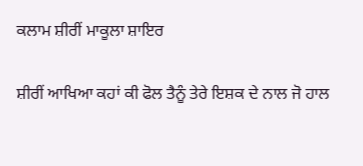ਕਲਾਮ ਸ਼ੀਰੀਂ ਮਾਕੂਲਾ ਸ਼ਾਇਰ

ਸ਼ੀਰੀਂ ਆਖਿਆ ਕਹਾਂ ਕੀ ਫੋਲ ਤੈਨੂੰ ਤੇਰੇ ਇਸ਼ਕ ਦੇ ਨਾਲ ਜੋ ਹਾਲ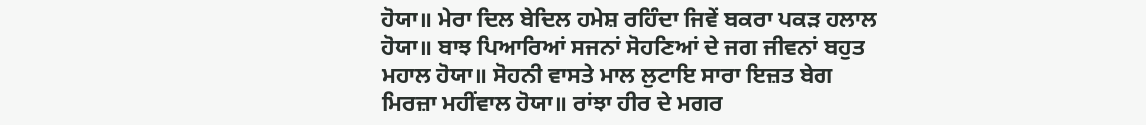ਹੋਯਾ॥ ਮੇਰਾ ਦਿਲ ਬੇਦਿਲ ਹਮੇਸ਼ ਰਹਿੰਦਾ ਜਿਵੇਂ ਬਕਰਾ ਪਕੜ ਹਲਾਲ ਹੋਯਾ॥ ਬਾਝ ਪਿਆਰਿਆਂ ਸਜਨਾਂ ਸੋਹਣਿਆਂ ਦੇ ਜਗ ਜੀਵਨਾਂ ਬਹੁਤ ਮਹਾਲ ਹੋਯਾ॥ ਸੋਹਨੀ ਵਾਸਤੇ ਮਾਲ ਲੁਟਾਇ ਸਾਰਾ ਇਜ਼ਤ ਬੇਗ ਮਿਰਜ਼ਾ ਮਹੀਂਵਾਲ ਹੋਯਾ॥ ਰਾਂਝਾ ਹੀਰ ਦੇ ਮਗਰ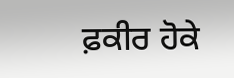ਫ਼ਕੀਰ ਹੋਕੇ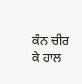ਕੰਨ ਚੀਰ ਕੇ ਹਾਲ